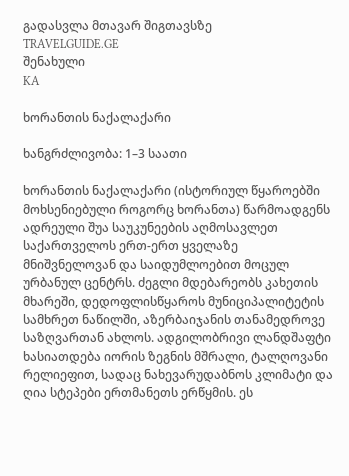გადასვლა მთავარ შიგთავსზე
TRAVELGUIDE.GE
შენახული
KA

ხორანთის ნაქალაქარი

ხანგრძლივობა: 1–3 საათი

ხორანთის ნაქალაქარი (ისტორიულ წყაროებში მოხსენიებული როგორც ხორანთა) წარმოადგენს ადრეული შუა საუკუნეების აღმოსავლეთ საქართველოს ერთ-ერთ ყველაზე მნიშვნელოვან და საიდუმლოებით მოცულ ურბანულ ცენტრს. ძეგლი მდებარეობს კახეთის მხარეში, დედოფლისწყაროს მუნიციპალიტეტის სამხრეთ ნაწილში, აზერბაიჯანის თანამედროვე საზღვართან ახლოს. ადგილობრივი ლანდშაფტი ხასიათდება იორის ზეგნის მშრალი, ტალღოვანი რელიეფით, სადაც ნახევარუდაბნოს კლიმატი და ღია სტეპები ერთმანეთს ერწყმის. ეს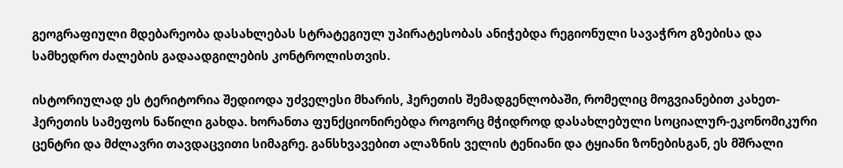გეოგრაფიული მდებარეობა დასახლებას სტრატეგიულ უპირატესობას ანიჭებდა რეგიონული სავაჭრო გზებისა და სამხედრო ძალების გადაადგილების კონტროლისთვის.

ისტორიულად ეს ტერიტორია შედიოდა უძველესი მხარის, ჰერეთის შემადგენლობაში, რომელიც მოგვიანებით კახეთ-ჰერეთის სამეფოს ნაწილი გახდა. ხორანთა ფუნქციონირებდა როგორც მჭიდროდ დასახლებული სოციალურ-ეკონომიკური ცენტრი და მძლავრი თავდაცვითი სიმაგრე. განსხვავებით ალაზნის ველის ტენიანი და ტყიანი ზონებისგან, ეს მშრალი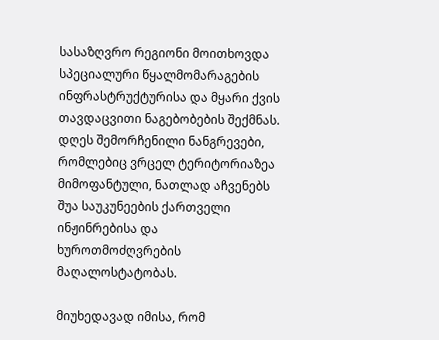სასაზღვრო რეგიონი მოითხოვდა სპეციალური წყალმომარაგების ინფრასტრუქტურისა და მყარი ქვის თავდაცვითი ნაგებობების შექმნას. დღეს შემორჩენილი ნანგრევები, რომლებიც ვრცელ ტერიტორიაზეა მიმოფანტული, ნათლად აჩვენებს შუა საუკუნეების ქართველი ინჟინრებისა და ხუროთმოძღვრების მაღალოსტატობას.

მიუხედავად იმისა, რომ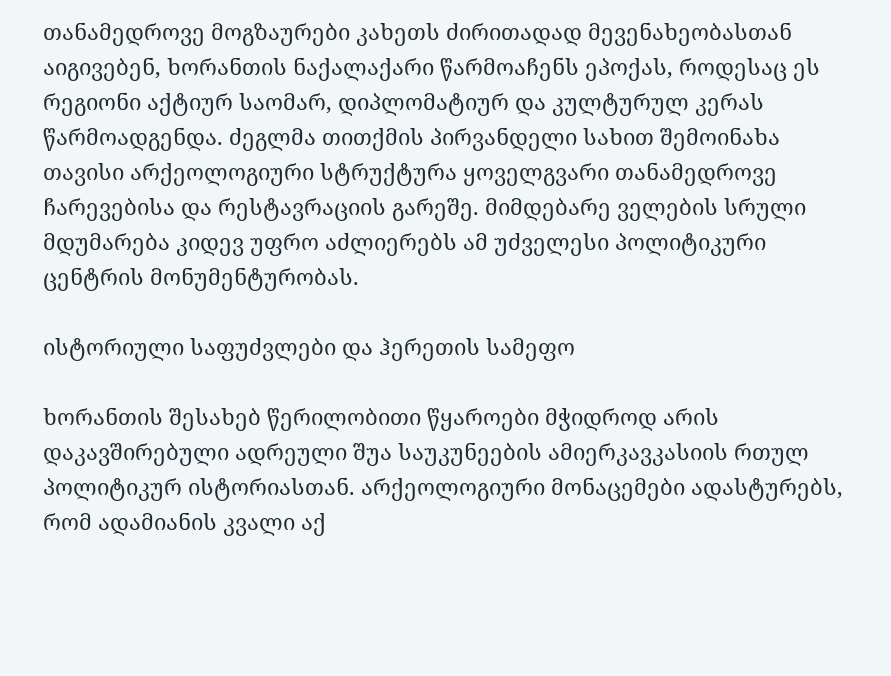თანამედროვე მოგზაურები კახეთს ძირითადად მევენახეობასთან აიგივებენ, ხორანთის ნაქალაქარი წარმოაჩენს ეპოქას, როდესაც ეს რეგიონი აქტიურ საომარ, დიპლომატიურ და კულტურულ კერას წარმოადგენდა. ძეგლმა თითქმის პირვანდელი სახით შემოინახა თავისი არქეოლოგიური სტრუქტურა ყოველგვარი თანამედროვე ჩარევებისა და რესტავრაციის გარეშე. მიმდებარე ველების სრული მდუმარება კიდევ უფრო აძლიერებს ამ უძველესი პოლიტიკური ცენტრის მონუმენტურობას.

ისტორიული საფუძვლები და ჰერეთის სამეფო

ხორანთის შესახებ წერილობითი წყაროები მჭიდროდ არის დაკავშირებული ადრეული შუა საუკუნეების ამიერკავკასიის რთულ პოლიტიკურ ისტორიასთან. არქეოლოგიური მონაცემები ადასტურებს, რომ ადამიანის კვალი აქ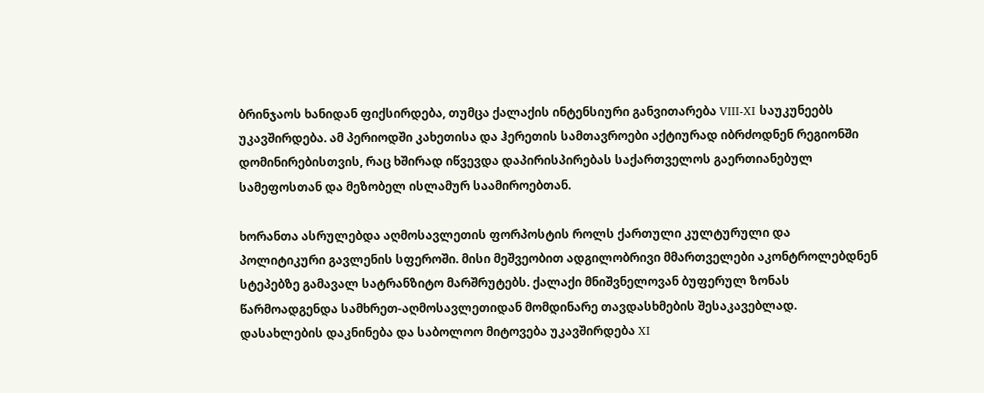ბრინჯაოს ხანიდან ფიქსირდება, თუმცა ქალაქის ინტენსიური განვითარება VIII-XI საუკუნეებს უკავშირდება. ამ პერიოდში კახეთისა და ჰერეთის სამთავროები აქტიურად იბრძოდნენ რეგიონში დომინირებისთვის, რაც ხშირად იწვევდა დაპირისპირებას საქართველოს გაერთიანებულ სამეფოსთან და მეზობელ ისლამურ საამიროებთან.

ხორანთა ასრულებდა აღმოსავლეთის ფორპოსტის როლს ქართული კულტურული და პოლიტიკური გავლენის სფეროში. მისი მეშვეობით ადგილობრივი მმართველები აკონტროლებდნენ სტეპებზე გამავალ სატრანზიტო მარშრუტებს. ქალაქი მნიშვნელოვან ბუფერულ ზონას წარმოადგენდა სამხრეთ-აღმოსავლეთიდან მომდინარე თავდასხმების შესაკავებლად. დასახლების დაკნინება და საბოლოო მიტოვება უკავშირდება XI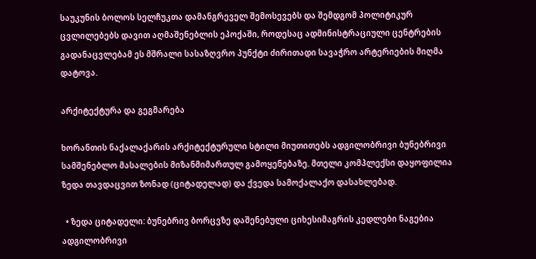საუკუნის ბოლოს სელჩუკთა დამანგრეველ შემოსევებს და შემდგომ პოლიტიკურ ცვლილებებს დავით აღმაშენებლის ეპოქაში, როდესაც ადმინისტრაციული ცენტრების გადანაცვლებამ ეს მშრალი სასაზღვრო პუნქტი ძირითადი სავაჭრო არტერიების მიღმა დატოვა.

არქიტექტურა და გეგმარება

ხორანთის ნაქალაქარის არქიტექტურული სტილი მიუთითებს ადგილობრივი ბუნებრივი სამშენებლო მასალების მიზანმიმართულ გამოყენებაზე. მთელი კომპლექსი დაყოფილია ზედა თავდაცვით ზონად (ციტადელად) და ქვედა სამოქალაქო დასახლებად.

  • ზედა ციტადელი: ბუნებრივ ბორცვზე დაშენებული ციხესიმაგრის კედლები ნაგებია ადგილობრივი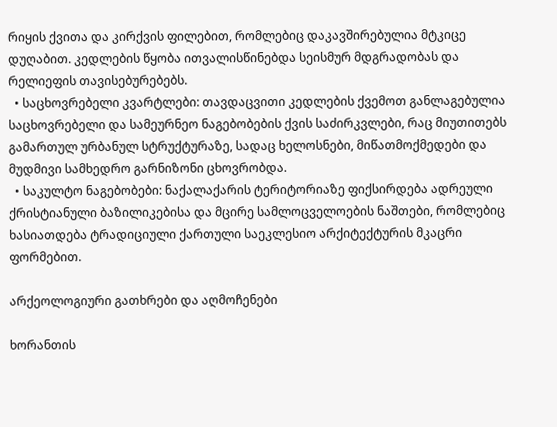რიყის ქვითა და კირქვის ფილებით, რომლებიც დაკავშირებულია მტკიცე დუღაბით. კედლების წყობა ითვალისწინებდა სეისმურ მდგრადობას და რელიეფის თავისებურებებს.
  • საცხოვრებელი კვარტლები: თავდაცვითი კედლების ქვემოთ განლაგებულია საცხოვრებელი და სამეურნეო ნაგებობების ქვის საძირკვლები, რაც მიუთითებს გამართულ ურბანულ სტრუქტურაზე, სადაც ხელოსნები, მიწათმოქმედები და მუდმივი სამხედრო გარნიზონი ცხოვრობდა.
  • საკულტო ნაგებობები: ნაქალაქარის ტერიტორიაზე ფიქსირდება ადრეული ქრისტიანული ბაზილიკებისა და მცირე სამლოცველოების ნაშთები, რომლებიც ხასიათდება ტრადიციული ქართული საეკლესიო არქიტექტურის მკაცრი ფორმებით.

არქეოლოგიური გათხრები და აღმოჩენები

ხორანთის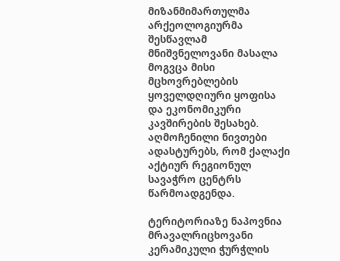მიზანმიმართულმა არქეოლოგიურმა შესწავლამ მნიშვნელოვანი მასალა მოგვცა მისი მცხოვრებლების ყოველდღიური ყოფისა და ეკონომიკური კავშირების შესახებ. აღმოჩენილი ნივთები ადასტურებს, რომ ქალაქი აქტიურ რეგიონულ სავაჭრო ცენტრს წარმოადგენდა.

ტერიტორიაზე ნაპოვნია მრავალრიცხოვანი კერამიკული ჭურჭლის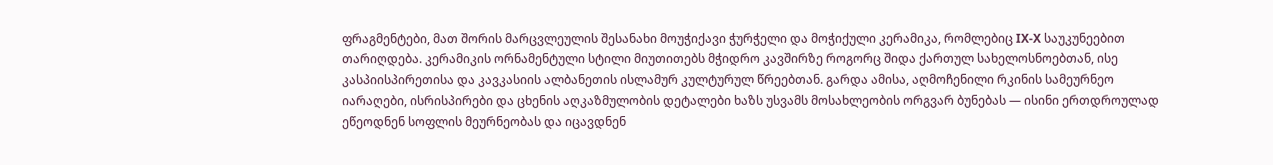ფრაგმენტები, მათ შორის მარცვლეულის შესანახი მოუჭიქავი ჭურჭელი და მოჭიქული კერამიკა, რომლებიც IX-X საუკუნეებით თარიღდება. კერამიკის ორნამენტული სტილი მიუთითებს მჭიდრო კავშირზე როგორც შიდა ქართულ სახელოსნოებთან, ისე კასპიისპირეთისა და კავკასიის ალბანეთის ისლამურ კულტურულ წრეებთან. გარდა ამისა, აღმოჩენილი რკინის სამეურნეო იარაღები, ისრისპირები და ცხენის აღკაზმულობის დეტალები ხაზს უსვამს მოსახლეობის ორგვარ ბუნებას — ისინი ერთდროულად ეწეოდნენ სოფლის მეურნეობას და იცავდნენ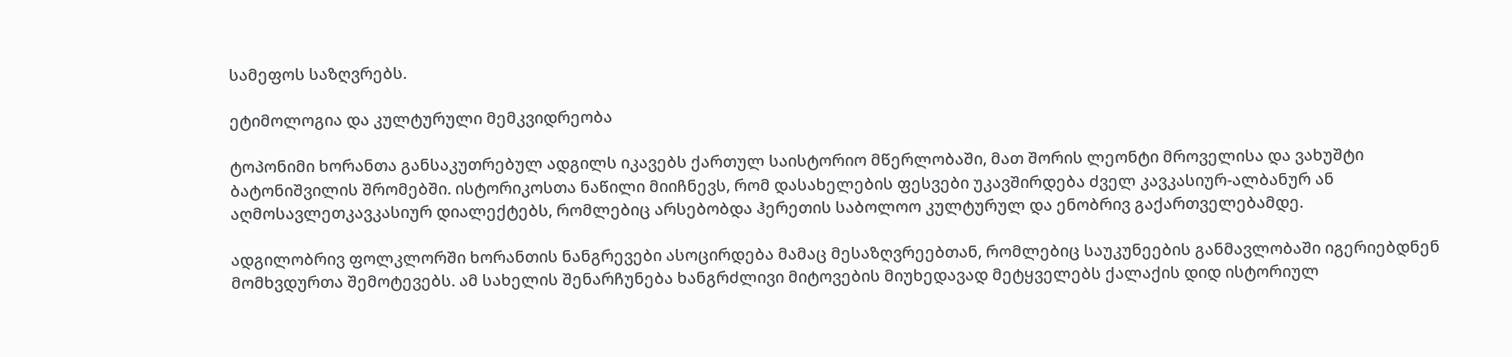სამეფოს საზღვრებს.

ეტიმოლოგია და კულტურული მემკვიდრეობა

ტოპონიმი ხორანთა განსაკუთრებულ ადგილს იკავებს ქართულ საისტორიო მწერლობაში, მათ შორის ლეონტი მროველისა და ვახუშტი ბატონიშვილის შრომებში. ისტორიკოსთა ნაწილი მიიჩნევს, რომ დასახელების ფესვები უკავშირდება ძველ კავკასიურ-ალბანურ ან აღმოსავლეთკავკასიურ დიალექტებს, რომლებიც არსებობდა ჰერეთის საბოლოო კულტურულ და ენობრივ გაქართველებამდე.

ადგილობრივ ფოლკლორში ხორანთის ნანგრევები ასოცირდება მამაც მესაზღვრეებთან, რომლებიც საუკუნეების განმავლობაში იგერიებდნენ მომხვდურთა შემოტევებს. ამ სახელის შენარჩუნება ხანგრძლივი მიტოვების მიუხედავად მეტყველებს ქალაქის დიდ ისტორიულ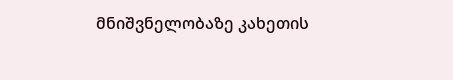მნიშვნელობაზე კახეთის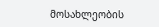მოსახლეობის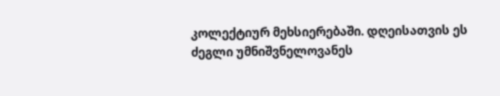კოლექტიურ მეხსიერებაში. დღეისათვის ეს ძეგლი უმნიშვნელოვანეს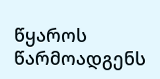წყაროს წარმოადგენს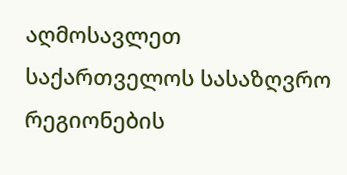აღმოსავლეთ საქართველოს სასაზღვრო რეგიონების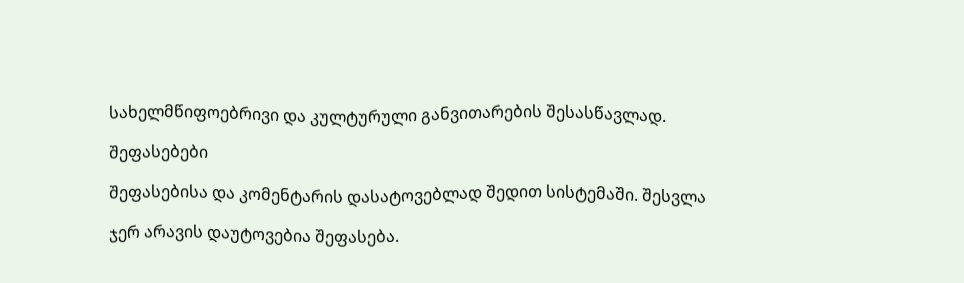სახელმწიფოებრივი და კულტურული განვითარების შესასწავლად.

შეფასებები

შეფასებისა და კომენტარის დასატოვებლად შედით სისტემაში. შესვლა

ჯერ არავის დაუტოვებია შეფასება.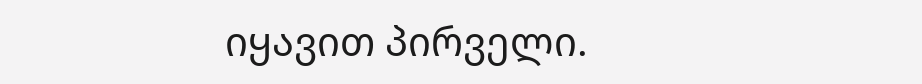იყავით პირველი.